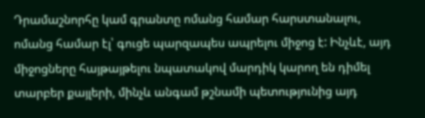Դրամաշնորհը կամ գրանտը ոմանց համար հարստանալու, ոմանց համար էլ՝ գուցե պարզապես ապրելու միջոց է: Ինչևէ, այդ միջոցները հայթայթելու նպատակով մարդիկ կարող են դիմել տարբեր քայլերի, մինչև անգամ թշնամի պետությունից այդ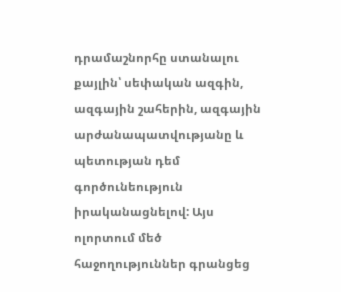դրամաշնորհը ստանալու քայլին՝ սեփական ազգին, ազգային շահերին, ազգային արժանապատվությանը և պետության դեմ գործունեություն իրականացնելով: Այս ոլորտում մեծ հաջողություններ գրանցեց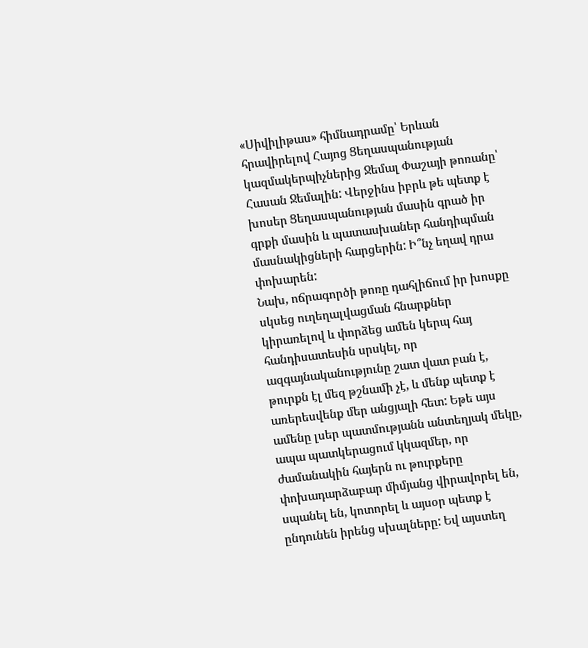«Սիվիլիթաս» հիմնադրամը՝ Երևան հրավիրելով Հայոց Ցեղասպանության կազմակերպիչներից Ջեմալ Փաշայի թոռանը՝ Հասան Ջեմալին: Վերջինս իբրև թե պետք է խոսեր Ցեղասպանության մասին գրած իր գրքի մասին և պատասխաներ հանդիպման մասնակիցների հարցերին: Ի՞նչ եղավ դրա փոխարեն:
Նախ, ոճրագործի թոռը դահլիճում իր խոսքը սկսեց ուղեղալվացման հնարքներ կիրառելով և փորձեց ամեն կերպ հայ հանդիսատեսին սրսկել, որ ազգայնականությունը շատ վատ բան է, թուրքն էլ մեզ թշնամի չէ, և մենք պետք է առերեսվենք մեր անցյալի հետ: Եթե այս ամենը լսեր պատմությանն անտեղյակ մեկը, ապա պատկերացում կկազմեր, որ ժամանակին հայերն ու թուրքերը փոխադարձաբար միմյանց վիրավորել են, սպանել են, կոտորել և այսօր պետք է ընդունեն իրենց սխալները: Եվ այստեղ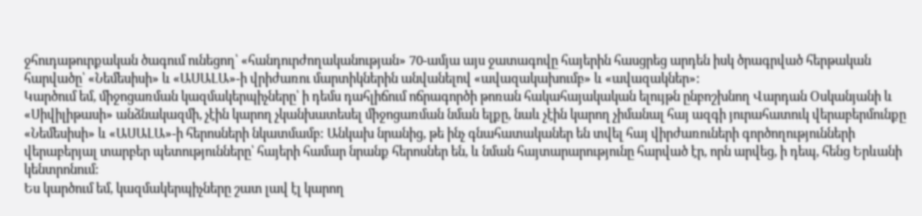ջհուդաթուրքական ծագում ունեցող՝ «հանդուրժողականության» 70-ամյա այս ջատագովը հայերին հասցրեց արդեն իսկ ծրագրված հերթական հարվածը՝ «Նեմեսիսի» և «ԱՍԱԼԱ»-ի վրիժառու մարտիկներին անվանելով «ավազակախումբ» և «ավազակներ»:
Կարծում եմ, միջոցառման կազմակերպիչները՝ ի դեմս դահլիճում ոճրագործի թոռան հակահայակական ելույթն ընբոշխնող Վարդան Օսկանյանի և «Սիվիլիթասի» անձնակազմի, չէին կարող չկանխատեսել միջոցառման նման ելքը, նաև չէին կարող չիմանալ հայ ազգի յուրահատուկ վերաբերմունքը «Նեմեսիսի» և «ԱՍԱԼԱ»-ի հերոսների նկատմամբ: Անկախ նրանից, թե ինչ գնահատականեր են տվել հայ վիրժառուների գործողությունների վերաբերյալ տարբեր պետությունները՝ հայերի համար նրանք հերոսներ են, և նման հայտարարությունը հարված էր, որն արվեց, ի դեպ, հենց Երևանի կենտրոնում:
Ես կարծում եմ, կազմակերպիչները շատ լավ էլ կարող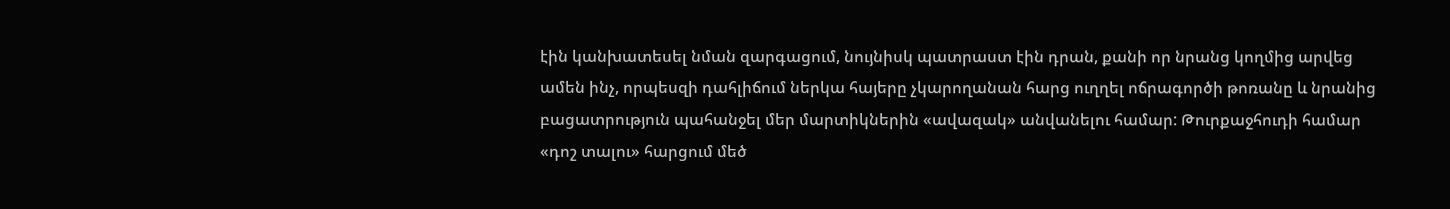էին կանխատեսել նման զարգացում, նույնիսկ պատրաստ էին դրան, քանի որ նրանց կողմից արվեց ամեն ինչ, որպեսզի դահլիճում ներկա հայերը չկարողանան հարց ուղղել ոճրագործի թոռանը և նրանից բացատրություն պահանջել մեր մարտիկներին «ավազակ» անվանելու համար: Թուրքաջհուդի համար «դոշ տալու» հարցում մեծ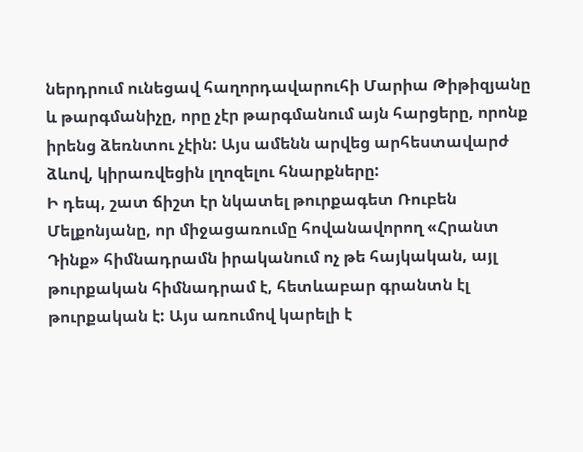ներդրում ունեցավ հաղորդավարուհի Մարիա Թիթիզյանը և թարգմանիչը, որը չէր թարգմանում այն հարցերը, որոնք իրենց ձեռնտու չէին: Այս ամենն արվեց արհեստավարժ ձևով, կիրառվեցին լղոզելու հնարքները:
Ի դեպ, շատ ճիշտ էր նկատել թուրքագետ Ռուբեն Մելքոնյանը, որ միջացառումը հովանավորող «Հրանտ Դինք» հիմնադրամն իրականում ոչ թե հայկական, այլ թուրքական հիմնադրամ է, հետևաբար գրանտն էլ թուրքական է: Այս առումով կարելի է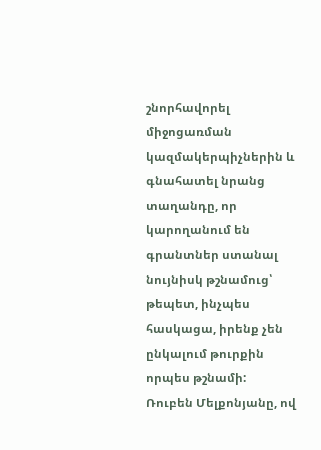շնորհավորել միջոցառման կազմակերպիչներին և գնահատել նրանց տաղանդը, որ կարողանում են գրանտներ ստանալ նույնիսկ թշնամուց՝ թեպետ, ինչպես հասկացա, իրենք չեն ընկալում թուրքին որպես թշնամի:
Ռուբեն Մելքոնյանը, ով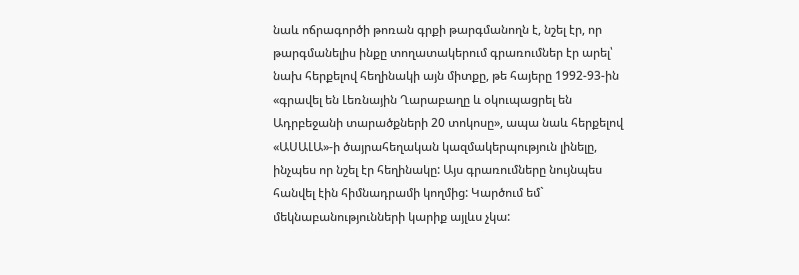նաև ոճրագործի թոռան գրքի թարգմանողն է, նշել էր, որ թարգմանելիս ինքը տողատակերում գրառումներ էր արել՝ նախ հերքելով հեղինակի այն միտքը, թե հայերը 1992-93-ին «գրավել են Լեռնային Ղարաբաղը և օկուպացրել են Ադրբեջանի տարածքների 20 տոկոսը», ապա նաև հերքելով «ԱՍԱԼԱ»-ի ծայրահեղական կազմակերպություն լինելը, ինչպես որ նշել էր հեղինակը: Այս գրառումները նույնպես հանվել էին հիմնադրամի կողմից: Կարծում եմ` մեկնաբանությունների կարիք այլևս չկա: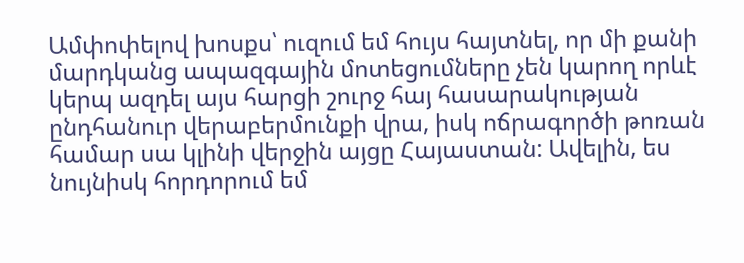Ամփոփելով խոսքս՝ ուզում եմ հույս հայտնել, որ մի քանի մարդկանց ապազգային մոտեցումները չեն կարող որևէ կերպ ազդել այս հարցի շուրջ հայ հասարակության ընդհանուր վերաբերմունքի վրա, իսկ ոճրագործի թոռան համար սա կլինի վերջին այցը Հայաստան: Ավելին, ես նույնիսկ հորդորում եմ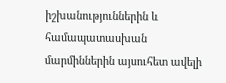իշխանություններին և համապատասխան մարմիններին այսուհետ ավելի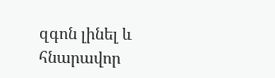զգոն լինել և հնարավոր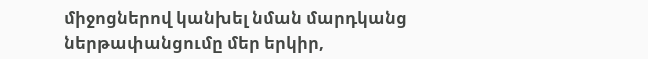միջոցներով կանխել նման մարդկանց ներթափանցումը մեր երկիր,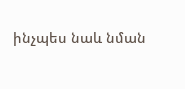ինչպես նաև նման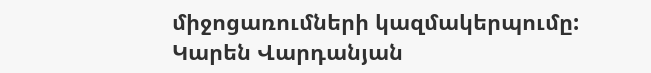միջոցառումների կազմակերպումը:
Կարեն Վարդանյան